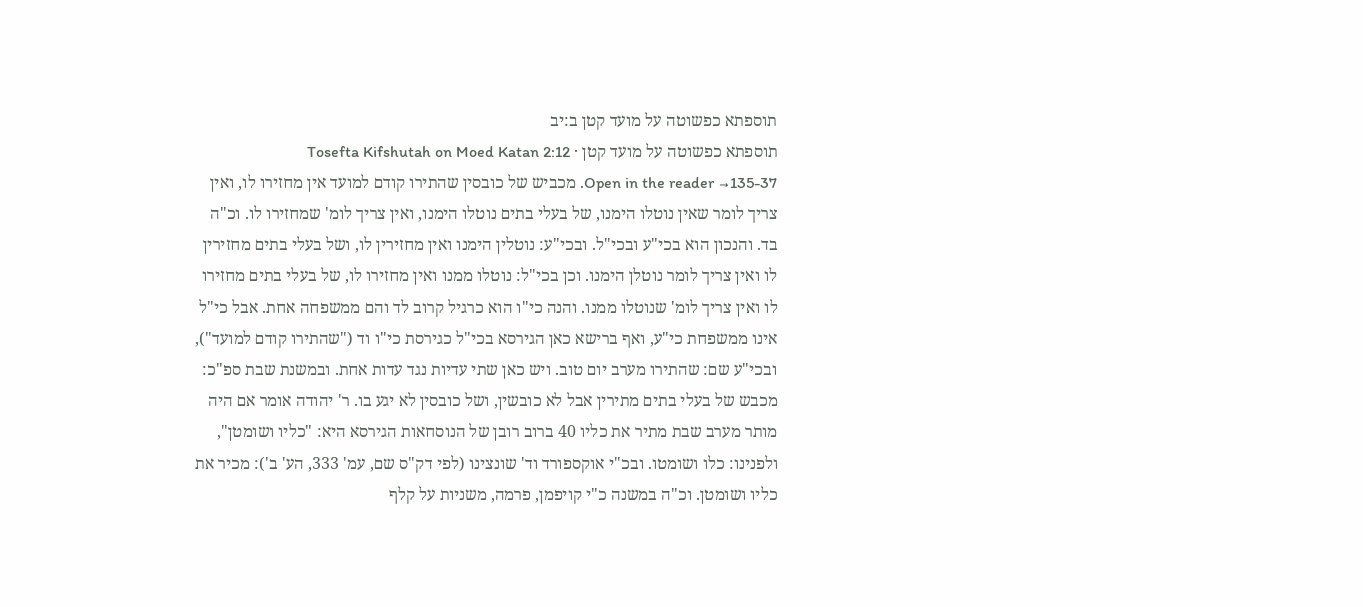תוספתא כפשוטה על מועד קטן ב:יב
תוספתא כפשוטה על מועד קטן · Tosefta Kifshutah on Moed Katan 2:12
Open in the reader →135-37. מכביש של כובסין שהתירו קודם למועד אין מחזירו לו, ואין צריך לומר שאין נוטלו הימנו, של בעלי בתים נוטלו הימנו, ואין צריך לומ' שמחזירו לו. וכ"ה בד. והנכון הוא בכי"ע ובכי"ל. ובכי"ע: נוטלין הימנו ואין מחזירין לו, ושל בעלי בתים מחזירין לו ואין צריך לומר נוטלן הימנו. וכן בכי"ל: נוטלו ממנו ואין מחזירו לו, של בעלי בתים מחזירו לו ואין צריך לומ' שנוטלו ממנו. והנה כי"ו הוא כרגיל קרוב לד והם ממשפחה אחת. אבל כי"ל אינו ממשפחת כי"ע, ואף ברישא כאן הגירסא בכי"ל כגירסת כי"ו וד ("שהתירו קודם למועד"), ובכי"ע שם: שהתירו מערב יום טוב. ויש כאן שתי עדיות נגד עדות אחת. ובמשנת שבת ספ"כ: מכבש של בעלי בתים מתירין אבל לא כובשין, ושל כובסין לא יגע בו. ר' יהודה אומר אם היה מותר מערב שבת מתיר את כליו 40 ברוב רובן של הנוסחאות הגירסא היא: "כליו ושומטן", ולפנינו: כלו ושומטו. ובכ"י אוקספורד וד' שונצינו (לפי דק"ס שם, עמ' 333, הע' ב'): מכיר את כליו ושומטן. וכ"ה במשנה כ"י קויפמן, פרמה, משניות על קלף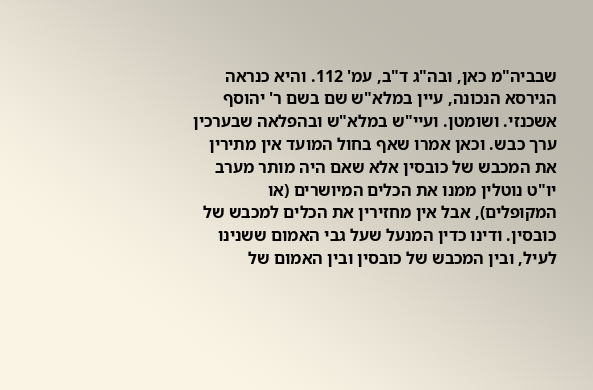שבביה"מ כאן, ובה"ג ד"ב, עמ' 112. והיא כנראה הגירסא הנכונה, עיין במלא"ש שם בשם ר' יהוסף אשכנזי. ושומטן. ועיי"ש במלא"ש ובהפלאה שבערכין ערך כבש. וכאן אמרו שאף בחול המועד אין מתירין את המכבש של כובסין אלא שאם היה מותר מערב יו"ט נוטלין ממנו את הכלים המיושרים (או המקופלים), אבל אין מחזירין את הכלים למכבש של כובסין. ודינו כדין המנעל שעל גבי האמום ששנינו לעיל, ובין המכבש של כובסין ובין האמום של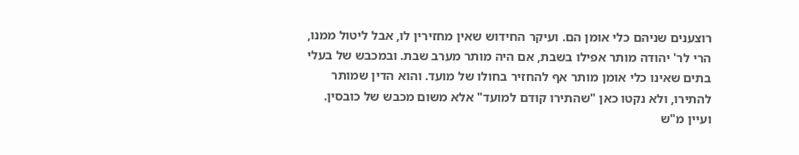רוצענים שניהם כלי אומן הם. ועיקר החידוש שאין מחזירין לו, אבל ליטול ממנו, הרי לר' יהודה מותר אפילו בשבת, אם היה מותר מערב שבת. ובמכבש של בעלי בתים שאינו כלי אומן מותר אף להחזיר בחולו של מועד. והוא הדין שמותר להתירו, ולא נקטו כאן "שהתירו קודם למועד" אלא משום מכבש של כובסין. ועיין מ"ש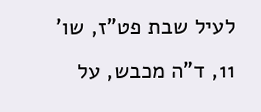לעיל שבת פט"ז, שו' 11, ד"ה מכבש, על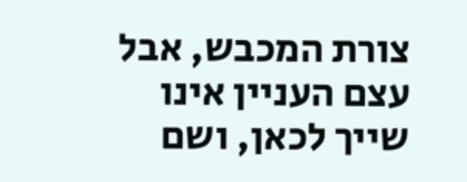צורת המכבש, אבל עצם העניין אינו שייך לכאן, ושם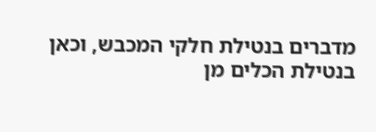מדברים בנטילת חלקי המכבש, וכאן בנטילת הכלים מן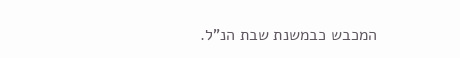המכבש כבמשנת שבת הנ"ל.